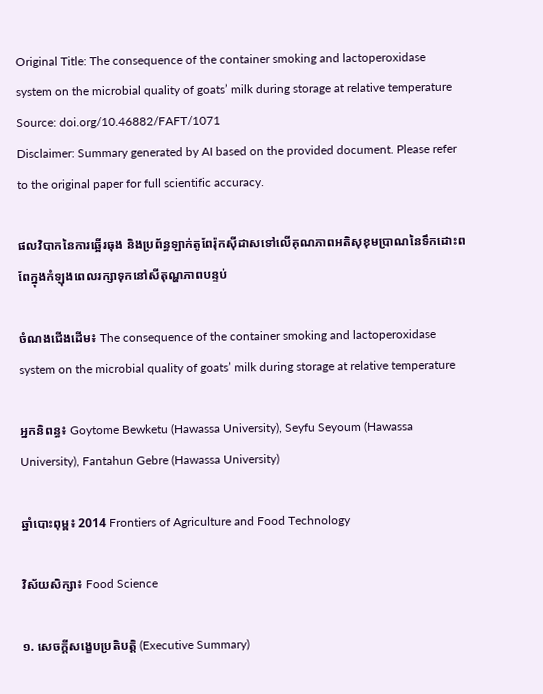Original Title: The consequence of the container smoking and lactoperoxidase system on the microbial quality of goats’ milk during storage at relative temperature
Source: doi.org/10.46882/FAFT/1071
Disclaimer: Summary generated by AI based on the provided document. Please refer to the original paper for full scientific accuracy.

ផលវិបាកនៃការឆ្អើរធុង និងប្រព័ន្ធឡាក់តូពែរ៉ុកស៊ីដាសទៅលើគុណភាពអតិសុខុមប្រាណនៃទឹកដោះពពែក្នុងកំឡុងពេលរក្សាទុកនៅសីតុណ្ហភាពបន្ទប់

ចំណងជើងដើម៖ The consequence of the container smoking and lactoperoxidase system on the microbial quality of goats’ milk during storage at relative temperature

អ្នកនិពន្ធ៖ Goytome Bewketu (Hawassa University), Seyfu Seyoum (Hawassa University), Fantahun Gebre (Hawassa University)

ឆ្នាំបោះពុម្ព៖ 2014 Frontiers of Agriculture and Food Technology

វិស័យសិក្សា៖ Food Science

១. សេចក្តីសង្ខេបប្រតិបត្តិ (Executive Summary)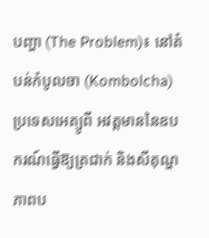បញ្ហា (The Problem)៖ នៅតំបន់កំបូលចា (Kombolcha) ប្រទេសអេត្យូពី អវត្ដមាននៃឧបករណ៍ធ្វើឱ្យត្រជាក់ និងសីតុណ្ហភាពប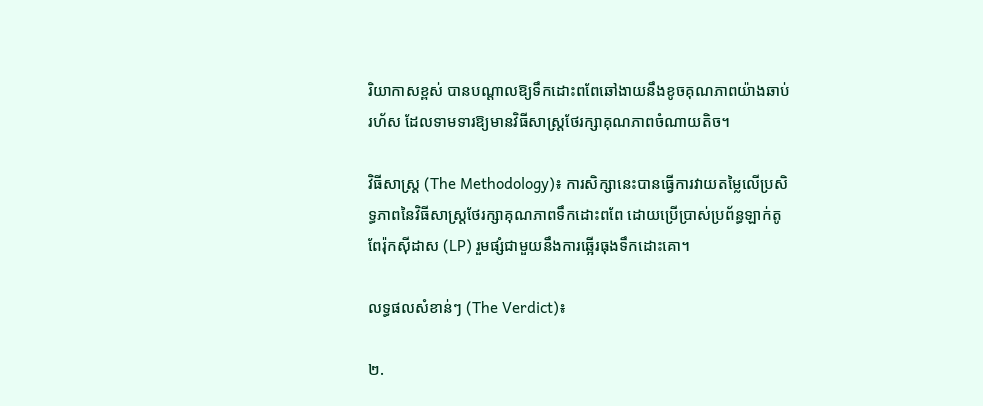រិយាកាសខ្ពស់ បានបណ្តាលឱ្យទឹកដោះពពែឆៅងាយនឹងខូចគុណភាពយ៉ាងឆាប់រហ័ស ដែលទាមទារឱ្យមានវិធីសាស្ត្រថែរក្សាគុណភាពចំណាយតិច។

វិធីសាស្ត្រ (The Methodology)៖ ការសិក្សានេះបានធ្វើការវាយតម្លៃលើប្រសិទ្ធភាពនៃវិធីសាស្ត្រថែរក្សាគុណភាពទឹកដោះពពែ ដោយប្រើប្រាស់ប្រព័ន្ធឡាក់តូពែរ៉ុកស៊ីដាស (LP) រួមផ្សំជាមួយនឹងការឆ្អើរធុងទឹកដោះគោ។

លទ្ធផលសំខាន់ៗ (The Verdict)៖

២.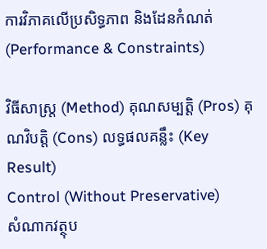ការវិភាគលើប្រសិទ្ធភាព និងដែនកំណត់ (Performance & Constraints)

វិធីសាស្ត្រ (Method) គុណសម្បត្តិ (Pros) គុណវិបត្តិ (Cons) លទ្ធផលគន្លឹះ (Key Result)
Control (Without Preservative)
សំណាកវត្ថុប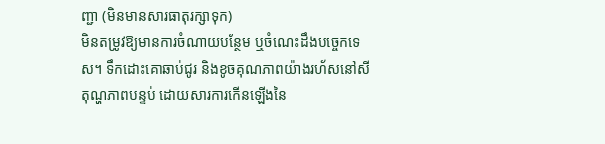ញ្ជា (មិនមានសារធាតុរក្សាទុក)
មិនតម្រូវឱ្យមានការចំណាយបន្ថែម ឬចំណេះដឹងបច្ចេកទេស។ ទឹកដោះគោឆាប់ជូរ និងខូចគុណភាពយ៉ាងរហ័សនៅសីតុណ្ហភាពបន្ទប់ ដោយសារការកើនឡើងនៃ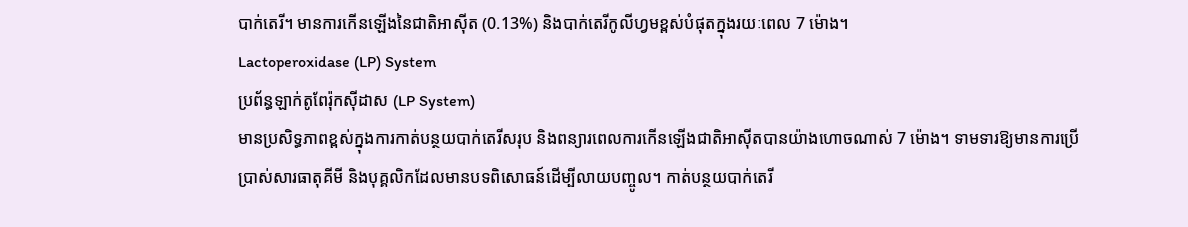បាក់តេរី។ មានការកើនឡើងនៃជាតិអាស៊ីត (0.13%) និងបាក់តេរីកូលីហ្វមខ្ពស់បំផុតក្នុងរយៈពេល 7 ម៉ោង។
Lactoperoxidase (LP) System
ប្រព័ន្ធឡាក់តូពែរ៉ុកស៊ីដាស (LP System)
មានប្រសិទ្ធភាពខ្ពស់ក្នុងការកាត់បន្ថយបាក់តេរីសរុប និងពន្យារពេលការកើនឡើងជាតិអាស៊ីតបានយ៉ាងហោចណាស់ 7 ម៉ោង។ ទាមទារឱ្យមានការប្រើប្រាស់សារធាតុគីមី និងបុគ្គលិកដែលមានបទពិសោធន៍ដើម្បីលាយបញ្ចូល។ កាត់បន្ថយបាក់តេរី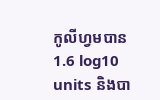កូលីហ្វមបាន 1.6 log10 units និងបា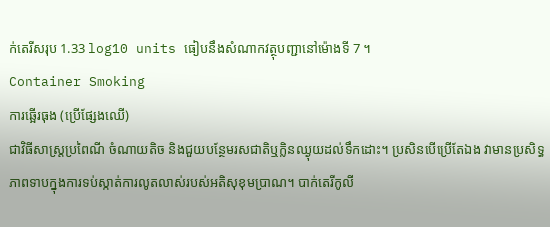ក់តេរីសរុប 1.33 log10 units ធៀបនឹងសំណាកវត្ថុបញ្ជានៅម៉ោងទី 7 ។
Container Smoking
ការឆ្អើរធុង (ប្រើផ្សែងឈើ)
ជាវិធីសាស្ត្រប្រពៃណី ចំណាយតិច និងជួយបន្ថែមរសជាតិឬក្លិនឈ្ងុយដល់ទឹកដោះ។ ប្រសិនបើប្រើតែឯង វាមានប្រសិទ្ធភាពទាបក្នុងការទប់ស្កាត់ការលូតលាស់របស់អតិសុខុមប្រាណ។ បាក់តេរីកូលី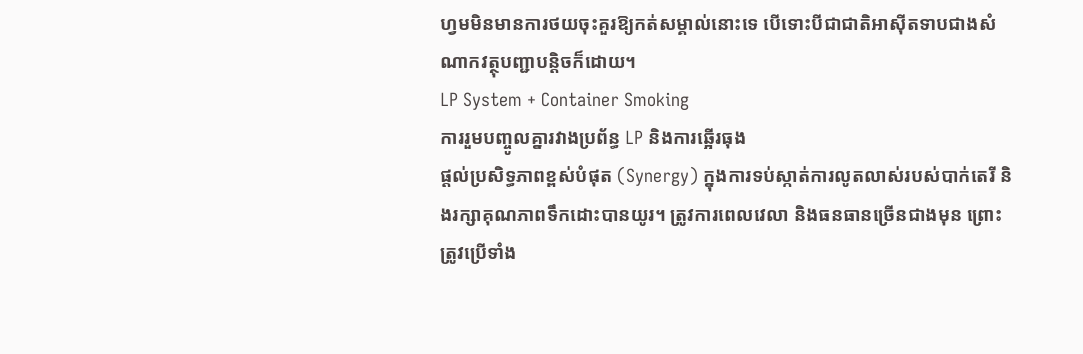ហ្វមមិនមានការថយចុះគួរឱ្យកត់សម្គាល់នោះទេ បើទោះបីជាជាតិអាស៊ីតទាបជាងសំណាកវត្ថុបញ្ជាបន្តិចក៏ដោយ។
LP System + Container Smoking
ការរួមបញ្ចូលគ្នារវាងប្រព័ន្ធ LP និងការឆ្អើរធុង
ផ្តល់ប្រសិទ្ធភាពខ្ពស់បំផុត (Synergy) ក្នុងការទប់ស្កាត់ការលូតលាស់របស់បាក់តេរី និងរក្សាគុណភាពទឹកដោះបានយូរ។ ត្រូវការពេលវេលា និងធនធានច្រើនជាងមុន ព្រោះត្រូវប្រើទាំង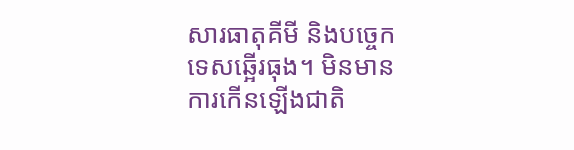សារធាតុគីមី និងបច្ចេកទេសឆ្អើរធុង។ មិនមានការកើនឡើងជាតិ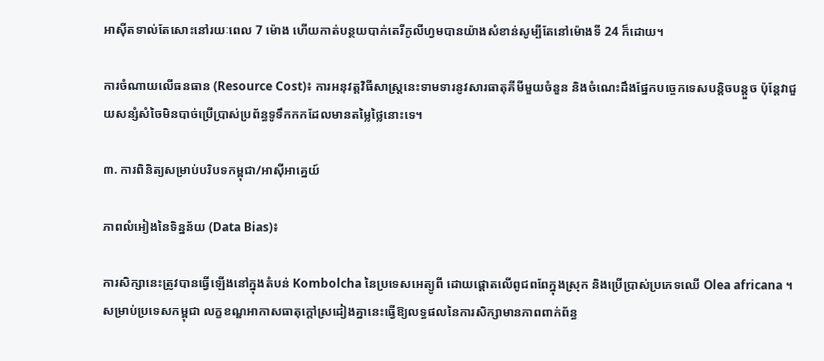អាស៊ីតទាល់តែសោះនៅរយៈពេល 7 ម៉ោង ហើយកាត់បន្ថយបាក់តេរីកូលីហ្វមបានយ៉ាងសំខាន់សូម្បីតែនៅម៉ោងទី 24 ក៏ដោយ។

ការចំណាយលើធនធាន (Resource Cost)៖ ការអនុវត្តវិធីសាស្ត្រនេះទាមទារនូវសារធាតុគីមីមួយចំនួន និងចំណេះដឹងផ្នែកបច្ចេកទេសបន្តិចបន្តួច ប៉ុន្តែវាជួយសន្សំសំចៃមិនបាច់ប្រើប្រាស់ប្រព័ន្ធទូទឹកកកដែលមានតម្លៃថ្លៃនោះទេ។

៣. ការពិនិត្យសម្រាប់បរិបទកម្ពុជា/អាស៊ីអាគ្នេយ៍

ភាពលំអៀងនៃទិន្នន័យ (Data Bias)៖

ការសិក្សានេះត្រូវបានធ្វើឡើងនៅក្នុងតំបន់ Kombolcha នៃប្រទេសអេត្យូពី ដោយផ្តោតលើពូជពពែក្នុងស្រុក និងប្រើប្រាស់ប្រភេទឈើ Olea africana ។ សម្រាប់ប្រទេសកម្ពុជា លក្ខខណ្ឌអាកាសធាតុក្តៅស្រដៀងគ្នានេះធ្វើឱ្យលទ្ធផលនៃការសិក្សាមានភាពពាក់ព័ន្ធ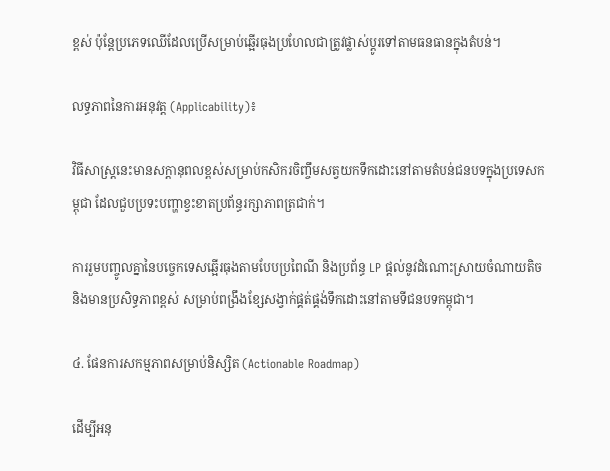ខ្ពស់ ប៉ុន្តែប្រភេទឈើដែលប្រើសម្រាប់ឆ្អើរធុងប្រហែលជាត្រូវផ្លាស់ប្តូរទៅតាមធនធានក្នុងតំបន់។

លទ្ធភាពនៃការអនុវត្ត (Applicability)៖

វិធីសាស្ត្រនេះមានសក្តានុពលខ្ពស់សម្រាប់កសិករចិញ្ចឹមសត្វយកទឹកដោះនៅតាមតំបន់ជនបទក្នុងប្រទេសកម្ពុជា ដែលជួបប្រទះបញ្ហាខ្វះខាតប្រព័ន្ធរក្សាភាពត្រជាក់។

ការរួមបញ្ចូលគ្នានៃបច្ចេកទេសឆ្អើរធុងតាមបែបប្រពៃណី និងប្រព័ន្ធ LP ផ្តល់នូវដំណោះស្រាយចំណាយតិច និងមានប្រសិទ្ធភាពខ្ពស់ សម្រាប់ពង្រឹងខ្សែសង្វាក់ផ្គត់ផ្គង់ទឹកដោះនៅតាមទីជនបទកម្ពុជា។

៤. ផែនការសកម្មភាពសម្រាប់និស្សិត (Actionable Roadmap)

ដើម្បីអនុ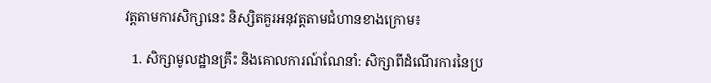វត្តតាមការសិក្សានេះ និស្សិតគួរអនុវត្តតាមជំហានខាងក្រោម៖

  1. សិក្សាមូលដ្ឋានគ្រឹះ និងគោលការណ៍ណែនាំ: សិក្សាពីដំណើរការនៃប្រ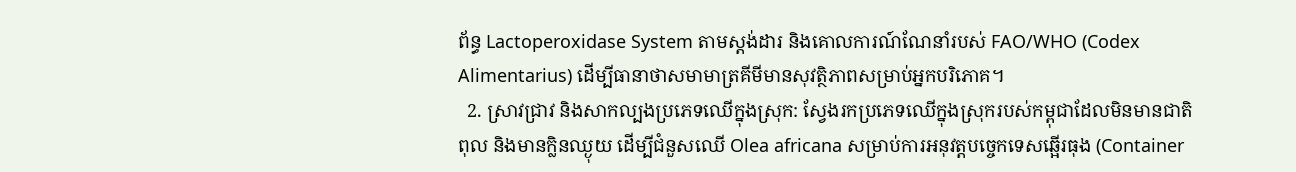ព័ន្ធ Lactoperoxidase System តាមស្តង់ដារ និងគោលការណ៍ណែនាំរបស់ FAO/WHO (Codex Alimentarius) ដើម្បីធានាថាសមាមាត្រគីមីមានសុវត្ថិភាពសម្រាប់អ្នកបរិភោគ។
  2. ស្រាវជ្រាវ និងសាកល្បងប្រភេទឈើក្នុងស្រុក: ស្វែងរកប្រភេទឈើក្នុងស្រុករបស់កម្ពុជាដែលមិនមានជាតិពុល និងមានក្លិនឈ្ងុយ ដើម្បីជំនួសឈើ Olea africana សម្រាប់ការអនុវត្តបច្ចេកទេសឆ្អើរធុង (Container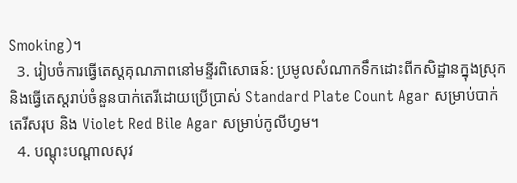Smoking)។
  3. រៀបចំការធ្វើតេស្តគុណភាពនៅមន្ទីរពិសោធន៍: ប្រមូលសំណាកទឹកដោះពីកសិដ្ឋានក្នុងស្រុក និងធ្វើតេស្តរាប់ចំនួនបាក់តេរីដោយប្រើប្រាស់ Standard Plate Count Agar សម្រាប់បាក់តេរីសរុប និង Violet Red Bile Agar សម្រាប់កូលីហ្វម។
  4. បណ្តុះបណ្តាលសុវ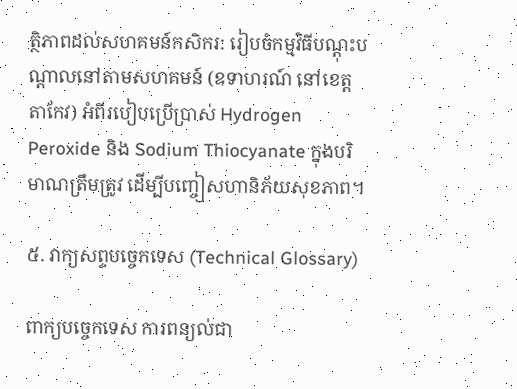ត្ថិភាពដល់សហគមន៍កសិករ: រៀបចំកម្មវិធីបណ្តុះបណ្តាលនៅតាមសហគមន៍ (ឧទាហរណ៍ នៅខេត្តតាកែវ) អំពីរបៀបប្រើប្រាស់ Hydrogen Peroxide និង Sodium Thiocyanate ក្នុងបរិមាណត្រឹមត្រូវ ដើម្បីបញ្ចៀសហានិភ័យសុខភាព។

៥. វាក្យសព្ទបច្ចេកទេស (Technical Glossary)

ពាក្យបច្ចេកទេស ការពន្យល់ជា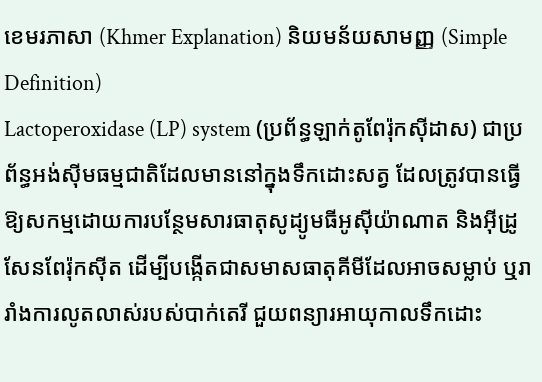ខេមរភាសា (Khmer Explanation) និយមន័យសាមញ្ញ (Simple Definition)
Lactoperoxidase (LP) system (ប្រព័ន្ធឡាក់តូពែរ៉ុកស៊ីដាស) ជាប្រព័ន្ធអង់ស៊ីមធម្មជាតិដែលមាននៅក្នុងទឹកដោះសត្វ ដែលត្រូវបានធ្វើឱ្យសកម្មដោយការបន្ថែមសារធាតុសូដ្យូមធីអូស៊ីយ៉ាណាត និងអ៊ីដ្រូសែនពែរ៉ុកស៊ីត ដើម្បីបង្កើតជាសមាសធាតុគីមីដែលអាចសម្លាប់ ឬរារាំងការលូតលាស់របស់បាក់តេរី ជួយពន្យារអាយុកាលទឹកដោះ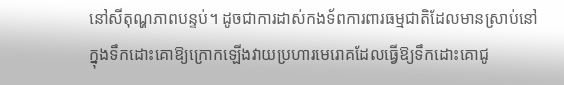នៅសីតុណ្ហភាពបន្ទប់។ ដូចជាការដាស់កងទ័ពការពារធម្មជាតិដែលមានស្រាប់នៅក្នុងទឹកដោះគោឱ្យក្រោកឡើងវាយប្រហារមេរោគដែលធ្វើឱ្យទឹកដោះគោជូ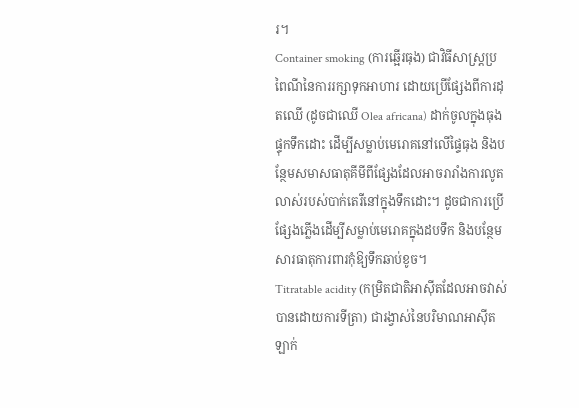រ។
Container smoking (ការឆ្អើរធុង) ជាវិធីសាស្ត្រប្រពៃណីនៃការរក្សាទុកអាហារ ដោយប្រើផ្សែងពីការដុតឈើ (ដូចជាឈើ Olea africana) ដាក់ចូលក្នុងធុងផ្ទុកទឹកដោះ ដើម្បីសម្លាប់មេរោគនៅលើផ្ទៃធុង និងបន្ថែមសមាសធាតុគីមីពីផ្សែងដែលអាចរារាំងការលូតលាស់របស់បាក់តេរីនៅក្នុងទឹកដោះ។ ដូចជាការប្រើផ្សែងភ្លើងដើម្បីសម្លាប់មេរោគក្នុងដបទឹក និងបន្ថែមសារធាតុការពារកុំឱ្យទឹកឆាប់ខូច។
Titratable acidity (កម្រិតជាតិអាស៊ីតដែលអាចវាស់បានដោយការទីត្រា) ជារង្វាស់នៃបរិមាណអាស៊ីតឡាក់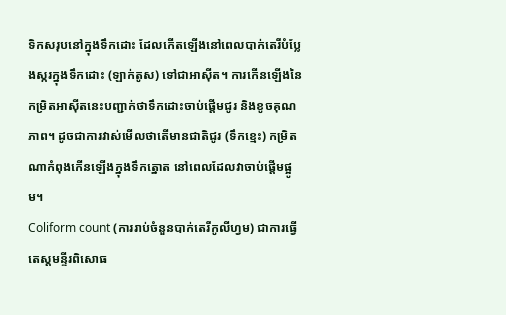ទិកសរុបនៅក្នុងទឹកដោះ ដែលកើតឡើងនៅពេលបាក់តេរីបំប្លែងស្ករក្នុងទឹកដោះ (ឡាក់តូស) ទៅជាអាស៊ីត។ ការកើនឡើងនៃកម្រិតអាស៊ីតនេះបញ្ជាក់ថាទឹកដោះចាប់ផ្តើមជូរ និងខូចគុណភាព។ ដូចជាការវាស់មើលថាតើមានជាតិជូរ (ទឹកខ្មេះ) កម្រិតណាកំពុងកើនឡើងក្នុងទឹកត្នោត នៅពេលដែលវាចាប់ផ្តើមផ្អូម។
Coliform count (ការរាប់ចំនួនបាក់តេរីកូលីហ្វម) ជាការធ្វើតេស្តមន្ទីរពិសោធ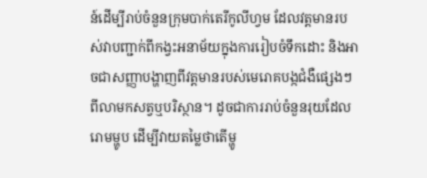ន៍ដើម្បីរាប់ចំនួនក្រុមបាក់តេរីកូលីហ្វម ដែលវត្តមានរបស់វាបញ្ជាក់ពីកង្វះអនាម័យក្នុងការរៀបចំទឹកដោះ និងអាចជាសញ្ញាបង្ហាញពីវត្តមានរបស់មេរោគបង្កជំងឺផ្សេងៗពីលាមកសត្វឬបរិស្ថាន។ ដូចជាការរាប់ចំនួនរុយដែលរោមម្ហូប ដើម្បីវាយតម្លៃថាតើម្ហូ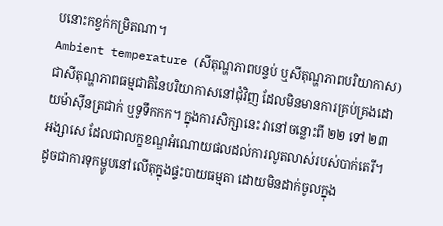បនោះកខ្វក់កម្រិតណា។
Ambient temperature (សីតុណ្ហភាពបន្ទប់ ឬសីតុណ្ហភាពបរិយាកាស) ជាសីតុណ្ហភាពធម្មជាតិនៃបរិយាកាសនៅជុំវិញ ដែលមិនមានការគ្រប់គ្រងដោយម៉ាស៊ីនត្រជាក់ ឬទូទឹកកក។ ក្នុងការសិក្សានេះ វានៅចន្លោះពី ២២ ទៅ ២៣ អង្សាសេ ដែលជាលក្ខខណ្ឌអំណោយផលដល់ការលូតលាស់របស់បាក់តេរី។ ដូចជាការទុកម្ហូបនៅលើតុក្នុងផ្ទះបាយធម្មតា ដោយមិនដាក់ចូលក្នុង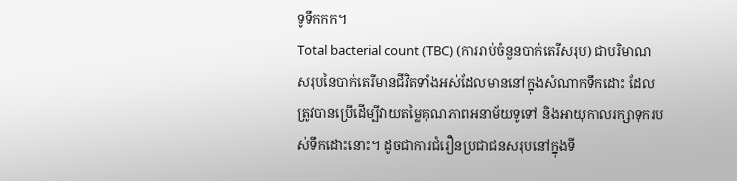ទូទឹកកក។
Total bacterial count (TBC) (ការរាប់ចំនួនបាក់តេរីសរុប) ជាបរិមាណសរុបនៃបាក់តេរីមានជីវិតទាំងអស់ដែលមាននៅក្នុងសំណាកទឹកដោះ ដែលត្រូវបានប្រើដើម្បីវាយតម្លៃគុណភាពអនាម័យទូទៅ និងអាយុកាលរក្សាទុករបស់ទឹកដោះនោះ។ ដូចជាការជំរឿនប្រជាជនសរុបនៅក្នុងទី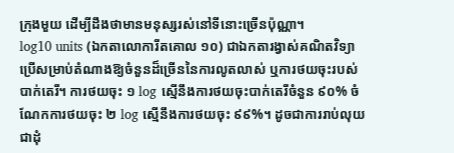ក្រុងមួយ ដើម្បីដឹងថាមានមនុស្សរស់នៅទីនោះច្រើនប៉ុណ្ណា។
log10 units (ឯកតាលោការីតគោល ១០) ជាឯកតារង្វាស់គណិតវិទ្យាប្រើសម្រាប់តំណាងឱ្យចំនួនដ៏ច្រើននៃការលូតលាស់ ឬការថយចុះរបស់បាក់តេរី។ ការថយចុះ ១ log ស្មើនឹងការថយចុះបាក់តេរីចំនួន ៩០% ចំណែកការថយចុះ ២ log ស្មើនឹងការថយចុះ ៩៩%។ ដូចជាការរាប់លុយជាដុំ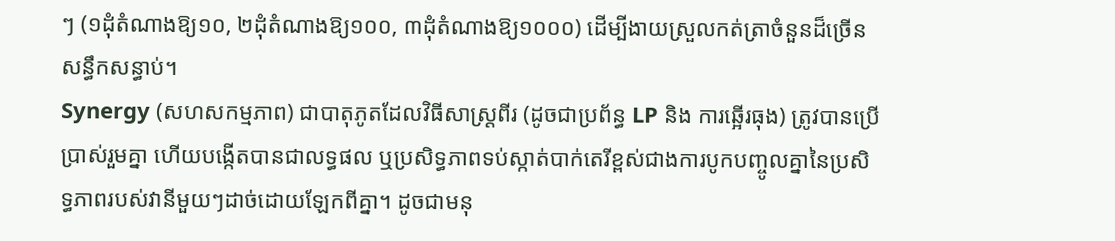ៗ (១ដុំតំណាងឱ្យ១០, ២ដុំតំណាងឱ្យ១០០, ៣ដុំតំណាងឱ្យ១០០០) ដើម្បីងាយស្រួលកត់ត្រាចំនួនដ៏ច្រើនសន្ធឹកសន្ធាប់។
Synergy (សហសកម្មភាព) ជាបាតុភូតដែលវិធីសាស្ត្រពីរ (ដូចជាប្រព័ន្ធ LP និង ការឆ្អើរធុង) ត្រូវបានប្រើប្រាស់រួមគ្នា ហើយបង្កើតបានជាលទ្ធផល ឬប្រសិទ្ធភាពទប់ស្កាត់បាក់តេរីខ្ពស់ជាងការបូកបញ្ចូលគ្នានៃប្រសិទ្ធភាពរបស់វានីមួយៗដាច់ដោយឡែកពីគ្នា។ ដូចជាមនុ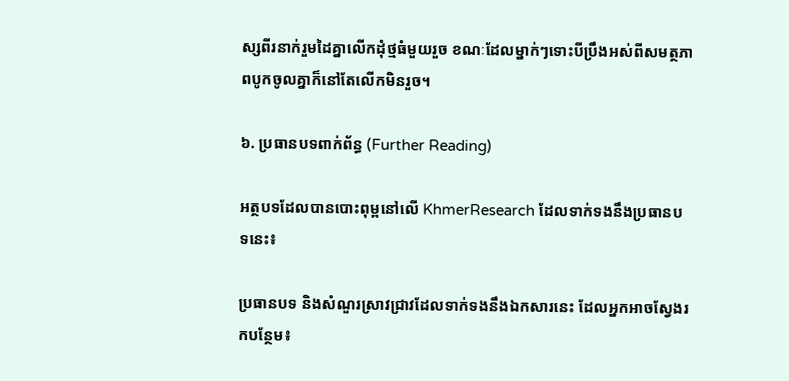ស្សពីរនាក់រួមដៃគ្នាលើកដុំថ្មធំមួយរួច ខណៈដែលម្នាក់ៗទោះបីប្រឹងអស់ពីសមត្ថភាពបូកចូលគ្នាក៏នៅតែលើកមិនរួច។

៦. ប្រធានបទពាក់ព័ន្ធ (Further Reading)

អត្ថបទដែលបានបោះពុម្ពនៅលើ KhmerResearch ដែលទាក់ទងនឹងប្រធានបទនេះ៖

ប្រធានបទ និងសំណួរស្រាវជ្រាវដែលទាក់ទងនឹងឯកសារនេះ ដែលអ្នកអាចស្វែងរកបន្ថែម៖